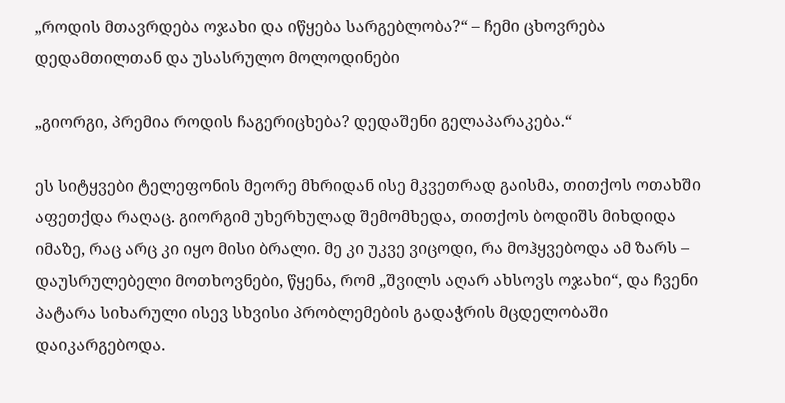„როდის მთავრდება ოჯახი და იწყება სარგებლობა?“ – ჩემი ცხოვრება დედამთილთან და უსასრულო მოლოდინები

„გიორგი, პრემია როდის ჩაგერიცხება? დედაშენი გელაპარაკება.“

ეს სიტყვები ტელეფონის მეორე მხრიდან ისე მკვეთრად გაისმა, თითქოს ოთახში აფეთქდა რაღაც. გიორგიმ უხერხულად შემომხედა, თითქოს ბოდიშს მიხდიდა იმაზე, რაც არც კი იყო მისი ბრალი. მე კი უკვე ვიცოდი, რა მოჰყვებოდა ამ ზარს – დაუსრულებელი მოთხოვნები, წყენა, რომ „შვილს აღარ ახსოვს ოჯახი“, და ჩვენი პატარა სიხარული ისევ სხვისი პრობლემების გადაჭრის მცდელობაში დაიკარგებოდა.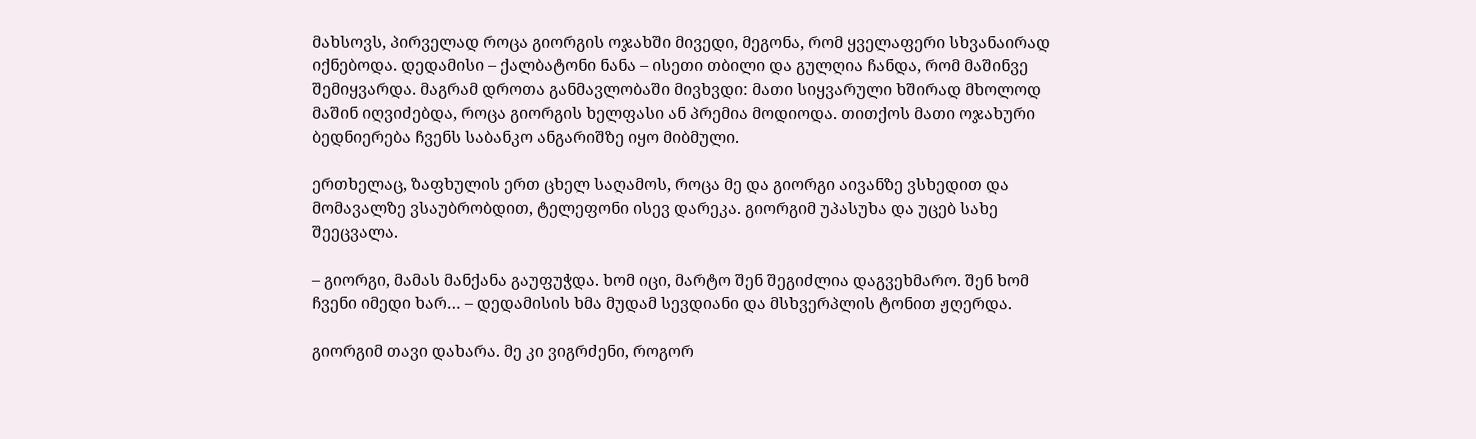მახსოვს, პირველად როცა გიორგის ოჯახში მივედი, მეგონა, რომ ყველაფერი სხვანაირად იქნებოდა. დედამისი – ქალბატონი ნანა – ისეთი თბილი და გულღია ჩანდა, რომ მაშინვე შემიყვარდა. მაგრამ დროთა განმავლობაში მივხვდი: მათი სიყვარული ხშირად მხოლოდ მაშინ იღვიძებდა, როცა გიორგის ხელფასი ან პრემია მოდიოდა. თითქოს მათი ოჯახური ბედნიერება ჩვენს საბანკო ანგარიშზე იყო მიბმული.

ერთხელაც, ზაფხულის ერთ ცხელ საღამოს, როცა მე და გიორგი აივანზე ვსხედით და მომავალზე ვსაუბრობდით, ტელეფონი ისევ დარეკა. გიორგიმ უპასუხა და უცებ სახე შეეცვალა.

– გიორგი, მამას მანქანა გაუფუჭდა. ხომ იცი, მარტო შენ შეგიძლია დაგვეხმარო. შენ ხომ ჩვენი იმედი ხარ… – დედამისის ხმა მუდამ სევდიანი და მსხვერპლის ტონით ჟღერდა.

გიორგიმ თავი დახარა. მე კი ვიგრძენი, როგორ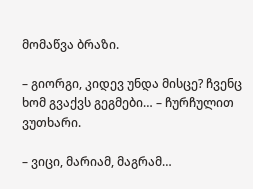მომაწვა ბრაზი.

– გიორგი, კიდევ უნდა მისცე? ჩვენც ხომ გვაქვს გეგმები… – ჩურჩულით ვუთხარი.

– ვიცი, მარიამ, მაგრამ…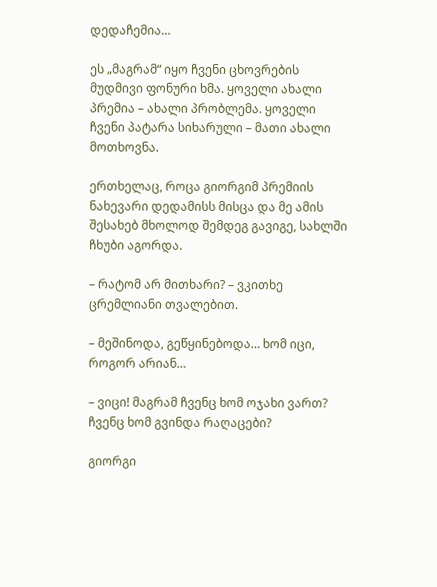დედაჩემია…

ეს „მაგრამ“ იყო ჩვენი ცხოვრების მუდმივი ფონური ხმა. ყოველი ახალი პრემია – ახალი პრობლემა. ყოველი ჩვენი პატარა სიხარული – მათი ახალი მოთხოვნა.

ერთხელაც, როცა გიორგიმ პრემიის ნახევარი დედამისს მისცა და მე ამის შესახებ მხოლოდ შემდეგ გავიგე, სახლში ჩხუბი აგორდა.

– რატომ არ მითხარი? – ვკითხე ცრემლიანი თვალებით.

– მეშინოდა, გეწყინებოდა… ხომ იცი, როგორ არიან…

– ვიცი! მაგრამ ჩვენც ხომ ოჯახი ვართ? ჩვენც ხომ გვინდა რაღაცები?

გიორგი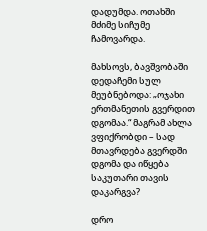დადუმდა. ოთახში მძიმე სიჩუმე ჩამოვარდა.

მახსოვს, ბავშვობაში დედაჩემი სულ მეუბნებოდა: „ოჯახი ერთმანეთის გვერდით დგომაა.“ მაგრამ ახლა ვფიქრობდი – სად მთავრდება გვერდში დგომა და იწყება საკუთარი თავის დაკარგვა?

დრო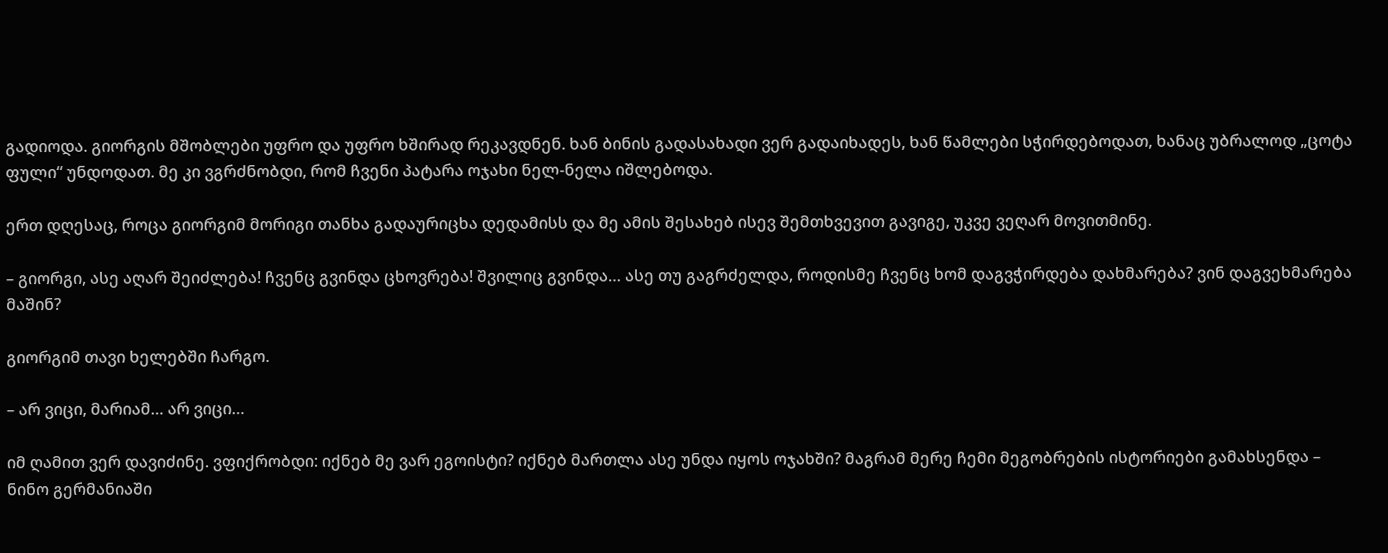გადიოდა. გიორგის მშობლები უფრო და უფრო ხშირად რეკავდნენ. ხან ბინის გადასახადი ვერ გადაიხადეს, ხან წამლები სჭირდებოდათ, ხანაც უბრალოდ „ცოტა ფული“ უნდოდათ. მე კი ვგრძნობდი, რომ ჩვენი პატარა ოჯახი ნელ-ნელა იშლებოდა.

ერთ დღესაც, როცა გიორგიმ მორიგი თანხა გადაურიცხა დედამისს და მე ამის შესახებ ისევ შემთხვევით გავიგე, უკვე ვეღარ მოვითმინე.

– გიორგი, ასე აღარ შეიძლება! ჩვენც გვინდა ცხოვრება! შვილიც გვინდა… ასე თუ გაგრძელდა, როდისმე ჩვენც ხომ დაგვჭირდება დახმარება? ვინ დაგვეხმარება მაშინ?

გიორგიმ თავი ხელებში ჩარგო.

– არ ვიცი, მარიამ… არ ვიცი…

იმ ღამით ვერ დავიძინე. ვფიქრობდი: იქნებ მე ვარ ეგოისტი? იქნებ მართლა ასე უნდა იყოს ოჯახში? მაგრამ მერე ჩემი მეგობრების ისტორიები გამახსენდა – ნინო გერმანიაში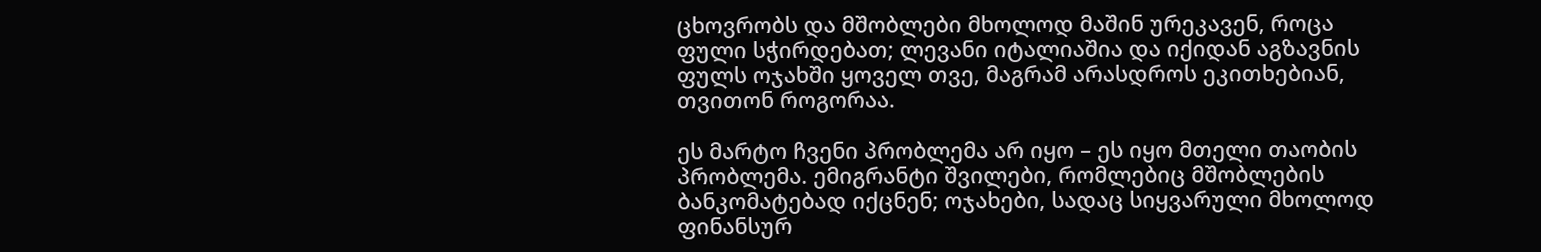ცხოვრობს და მშობლები მხოლოდ მაშინ ურეკავენ, როცა ფული სჭირდებათ; ლევანი იტალიაშია და იქიდან აგზავნის ფულს ოჯახში ყოველ თვე, მაგრამ არასდროს ეკითხებიან, თვითონ როგორაა.

ეს მარტო ჩვენი პრობლემა არ იყო – ეს იყო მთელი თაობის პრობლემა. ემიგრანტი შვილები, რომლებიც მშობლების ბანკომატებად იქცნენ; ოჯახები, სადაც სიყვარული მხოლოდ ფინანსურ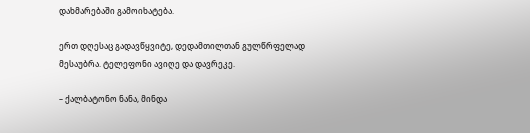დახმარებაში გამოიხატება.

ერთ დღესაც გადავწყვიტე, დედამთილთან გულწრფელად მესაუბრა. ტელეფონი ავიღე და დავრეკე.

– ქალბატონო ნანა, მინდა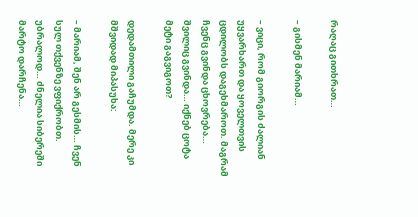რაღაც გითხრათ…

– გისმენ მარიამ…

– ვიცი, რომ გიორგის ძალიან უყვარხართ და ყოველთვის ცდილობს დაგეხმაროთ. მაგრამ ჩვენც გვინდა ცხოვრება… შვილიც გვინდა… იქნებ ცოტა მეტი გაგვიგოთ?

დედამთილი გაჩუმდა. მერე კი მშვიდად მიპასუხა:

– მარიამ, შენ არ გესმის… ჩვენ სულ თქვენზე ვფიქრობთ. უბრალოდ… ძნელია სიბერეში მარტო დარჩენა…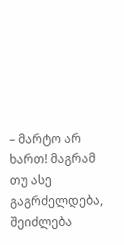– მარტო არ ხართ! მაგრამ თუ ასე გაგრძელდება, შეიძლება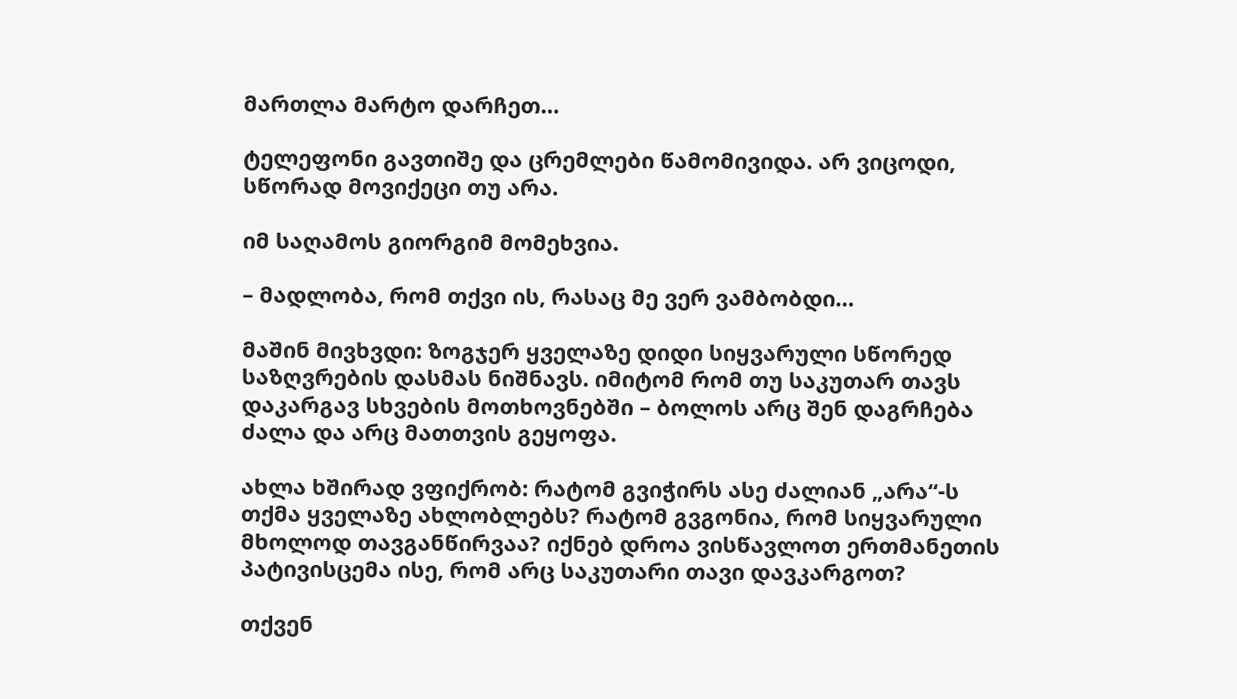მართლა მარტო დარჩეთ…

ტელეფონი გავთიშე და ცრემლები წამომივიდა. არ ვიცოდი, სწორად მოვიქეცი თუ არა.

იმ საღამოს გიორგიმ მომეხვია.

– მადლობა, რომ თქვი ის, რასაც მე ვერ ვამბობდი…

მაშინ მივხვდი: ზოგჯერ ყველაზე დიდი სიყვარული სწორედ საზღვრების დასმას ნიშნავს. იმიტომ რომ თუ საკუთარ თავს დაკარგავ სხვების მოთხოვნებში – ბოლოს არც შენ დაგრჩება ძალა და არც მათთვის გეყოფა.

ახლა ხშირად ვფიქრობ: რატომ გვიჭირს ასე ძალიან „არა“-ს თქმა ყველაზე ახლობლებს? რატომ გვგონია, რომ სიყვარული მხოლოდ თავგანწირვაა? იქნებ დროა ვისწავლოთ ერთმანეთის პატივისცემა ისე, რომ არც საკუთარი თავი დავკარგოთ?

თქვენ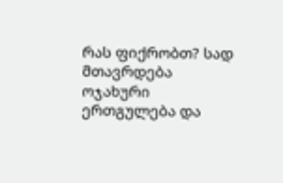რას ფიქრობთ? სად მთავრდება ოჯახური ერთგულება და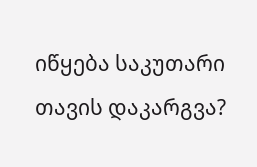იწყება საკუთარი თავის დაკარგვა?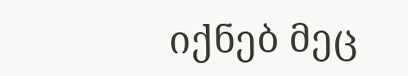იქნებ მეც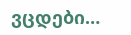ვცდები…